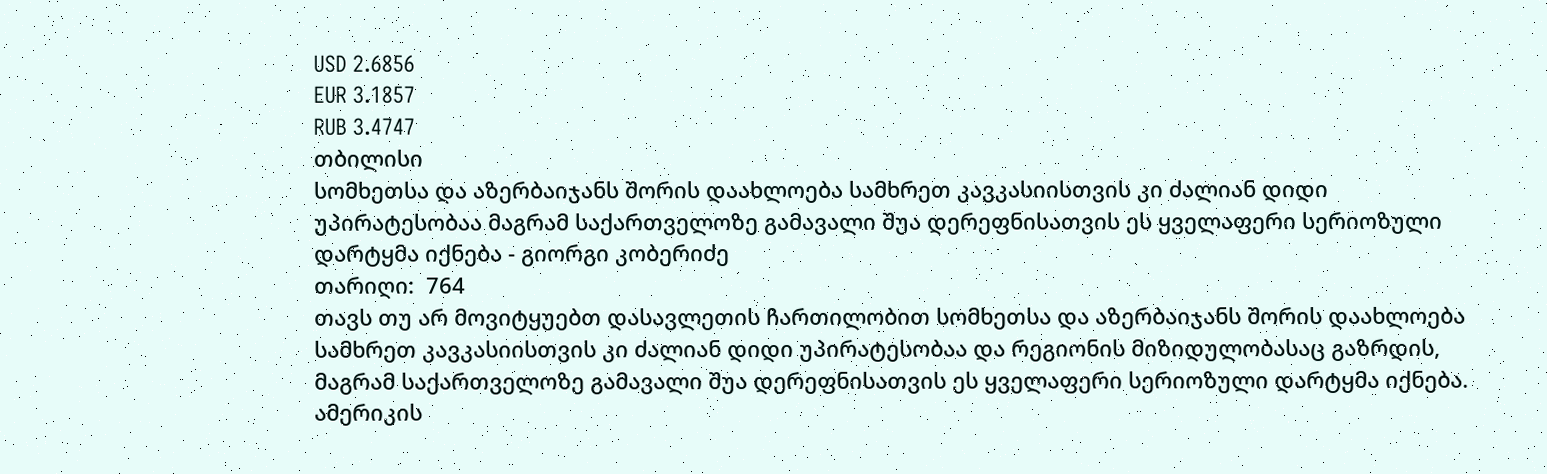USD 2.6856
EUR 3.1857
RUB 3.4747
თბილისი
სომხეთსა და აზერბაიჯანს შორის დაახლოება სამხრეთ კავკასიისთვის კი ძალიან დიდი უპირატესობაა მაგრამ საქართველოზე გამავალი შუა დერეფნისათვის ეს ყველაფერი სერიოზული დარტყმა იქნება - გიორგი კობერიძე
თარიღი:  764
თავს თუ არ მოვიტყუებთ დასავლეთის ჩართილობით სომხეთსა და აზერბაიჯანს შორის დაახლოება სამხრეთ კავკასიისთვის კი ძალიან დიდი უპირატესობაა და რეგიონის მიზიდულობასაც გაზრდის, მაგრამ საქართველოზე გამავალი შუა დერეფნისათვის ეს ყველაფერი სერიოზული დარტყმა იქნება. ამერიკის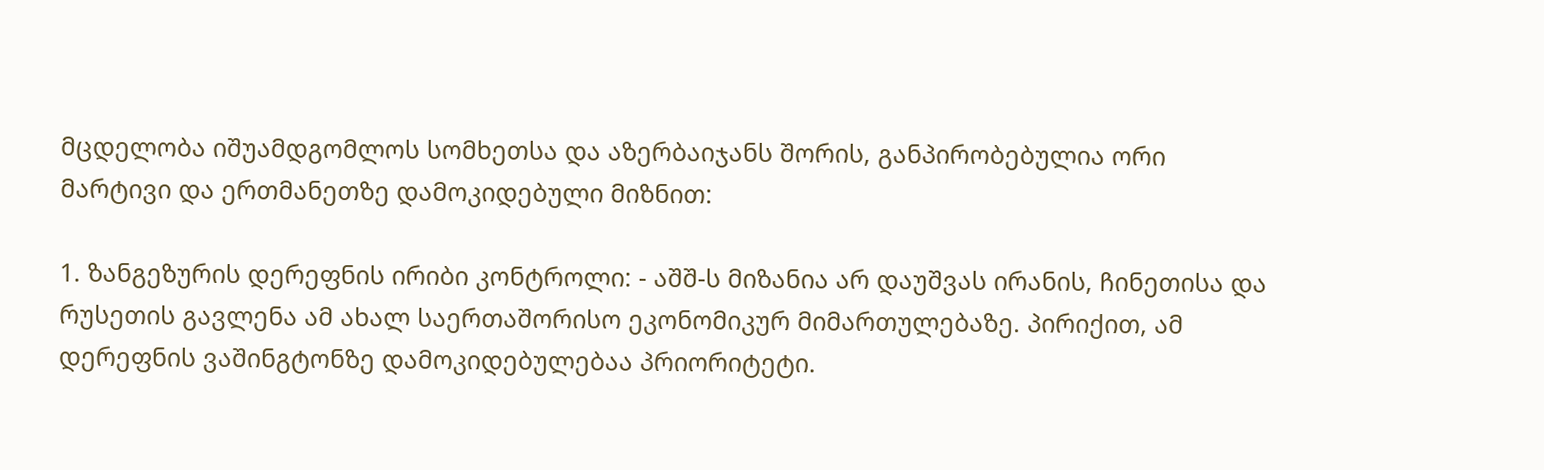მცდელობა იშუამდგომლოს სომხეთსა და აზერბაიჯანს შორის, განპირობებულია ორი მარტივი და ერთმანეთზე დამოკიდებული მიზნით:

1. ზანგეზურის დერეფნის ირიბი კონტროლი: - აშშ-ს მიზანია არ დაუშვას ირანის, ჩინეთისა და რუსეთის გავლენა ამ ახალ საერთაშორისო ეკონომიკურ მიმართულებაზე. პირიქით, ამ დერეფნის ვაშინგტონზე დამოკიდებულებაა პრიორიტეტი.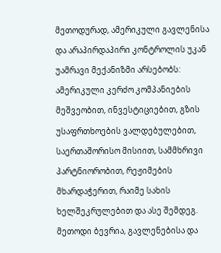მეთოდურად, ამერიკული გავლენისა და არაპირდაპირი კონტროლის უკან უამრავი მექანიზმი არსებობს: ამერიკული კერძო კომპანიების მეშვეობით, ინვესტიციებით, გზის უსაფრთხოების ვალდებულებით, საერთაშორისო მისიით, სამმხრივი პარტნიორობით, რეჟიმების მხარდაჭერით, რაიმე სახის ხელშეკრულებით და ასე შემდეგ. მეთოდი ბევრია, გავლენებისა და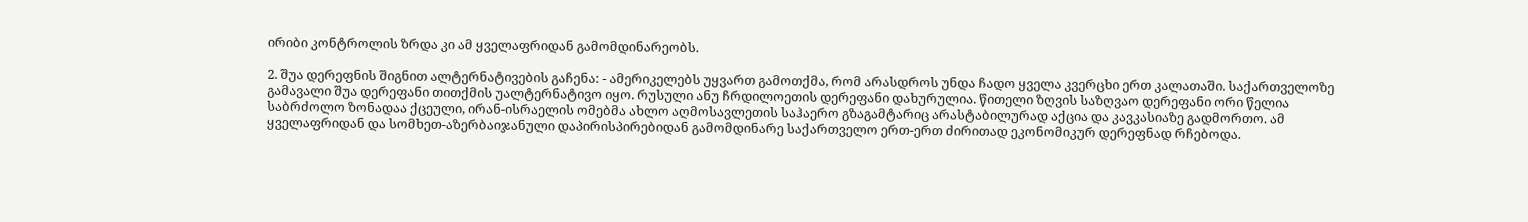ირიბი კონტროლის ზრდა კი ამ ყველაფრიდან გამომდინარეობს.

2. შუა დერეფნის შიგნით ალტერნატივების გაჩენა: - ამერიკელებს უყვართ გამოთქმა, რომ არასდროს უნდა ჩადო ყველა კვერცხი ერთ კალათაში. საქართველოზე გამავალი შუა დერეფანი თითქმის უალტერნატივო იყო. რუსული ანუ ჩრდილოეთის დერეფანი დახურულია. წითელი ზღვის საზღვაო დერეფანი ორი წელია საბრძოლო ზონადაა ქცეული, ირან-ისრაელის ომებმა ახლო აღმოსავლეთის საჰაერო გზაგამტარიც არასტაბილურად აქცია და კავკასიაზე გადმორთო. ამ ყველაფრიდან და სომხეთ-აზერბაიჯანული დაპირისპირებიდან გამომდინარე საქართველო ერთ-ერთ ძირითად ეკონომიკურ დერეფნად რჩებოდა.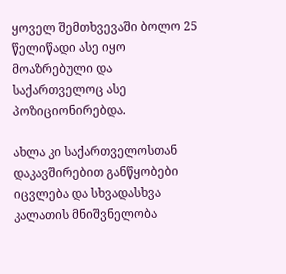ყოველ შემთხვევაში ბოლო 25 წელიწადი ასე იყო მოაზრებული და საქართველოც ასე პოზიციონირებდა.

ახლა კი საქართველოსთან დაკავშირებით განწყობები იცვლება და სხვადასხვა კალათის მნიშვნელობა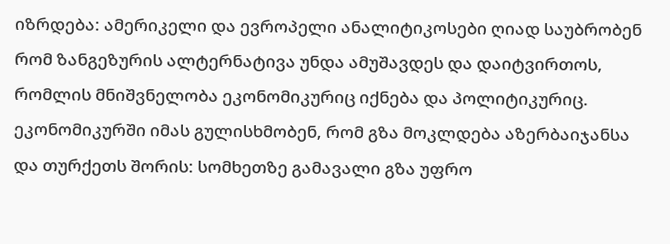იზრდება: ამერიკელი და ევროპელი ანალიტიკოსები ღიად საუბრობენ რომ ზანგეზურის ალტერნატივა უნდა ამუშავდეს და დაიტვირთოს, რომლის მნიშვნელობა ეკონომიკურიც იქნება და პოლიტიკურიც. ეკონომიკურში იმას გულისხმობენ, რომ გზა მოკლდება აზერბაიჯანსა და თურქეთს შორის: სომხეთზე გამავალი გზა უფრო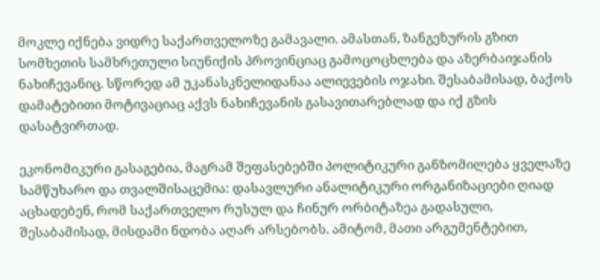მოკლე იქნება ვიდრე საქართველოზე გამავალი. ამასთან, ზანგეზურის გზით სომხეთის სამხრეთული სიუნიქის პროვინციაც გამოცოცხლება და აზერბაიჯანის ნახიჩევანიც. სწორედ ამ უკანასკნელიდანაა ალიევების ოჯახი. შესაბამისად, ბაქოს დამატებითი მოტივაციაც აქვს ნახიჩევანის გასავითარებლად და იქ გზის დასატვირთად.

ეკონომიკური გასაგებია, მაგრამ შეფასებებში პოლიტიკური განზომილება ყველაზე სამწუხარო და თვალშისაცემია: დასავლური ანალიტიკური ორგანიზაციები ღიად აცხადებენ, რომ საქართველო რუსულ და ჩინურ ორბიტაზეა გადასული, შესაბამისად, მისდამი ნდობა აღარ არსებობს. ამიტომ, მათი არგუმენტებით,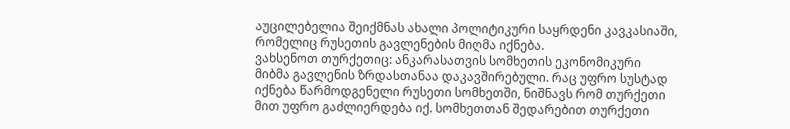აუცილებელია შეიქმნას ახალი პოლიტიკური საყრდენი კავკასიაში, რომელიც რუსეთის გავლენების მიღმა იქნება.
ვახსენოთ თურქეთიც: ანკარასათვის სომხეთის ეკონომიკური მიბმა გავლენის ზრდასთანაა დაკავშირებული. რაც უფრო სუსტად იქნება წარმოდგენელი რუსეთი სომხეთში, ნიშნავს რომ თურქეთი მით უფრო გაძლიერდება იქ. სომხეთთან შედარებით თურქეთი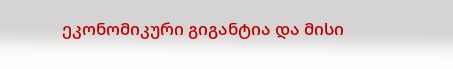ეკონომიკური გიგანტია და მისი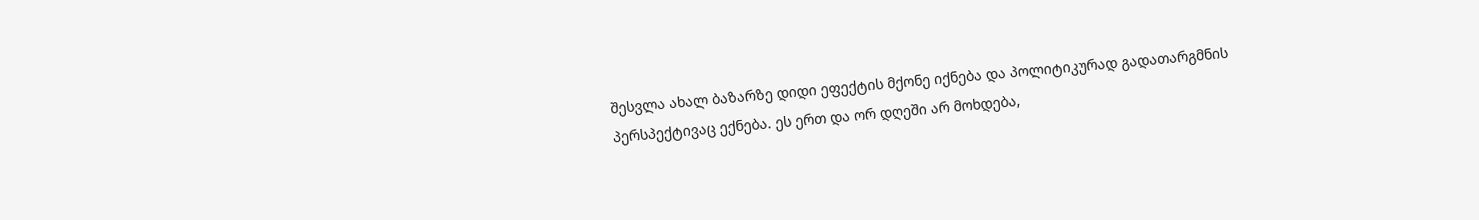შესვლა ახალ ბაზარზე დიდი ეფექტის მქონე იქნება და პოლიტიკურად გადათარგმნის პერსპექტივაც ექნება. ეს ერთ და ორ დღეში არ მოხდება,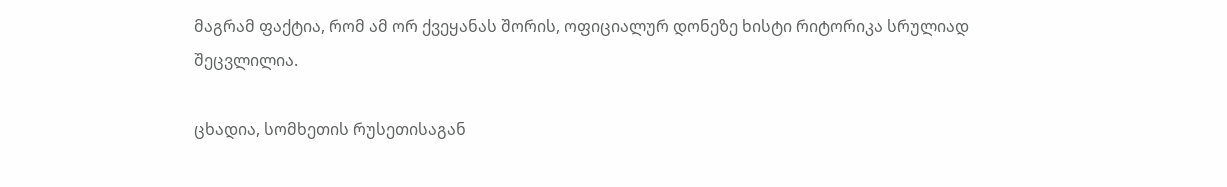მაგრამ ფაქტია, რომ ამ ორ ქვეყანას შორის, ოფიციალურ დონეზე ხისტი რიტორიკა სრულიად შეცვლილია.

ცხადია, სომხეთის რუსეთისაგან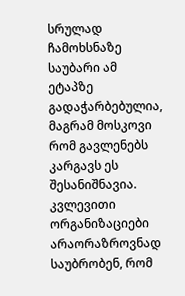სრულად ჩამოხსნაზე საუბარი ამ ეტაპზე გადაჭარბებულია, მაგრამ მოსკოვი რომ გავლენებს კარგავს ეს შესანიშნავია. კვლევითი ორგანიზაციები არაორაზროვნად საუბრობენ, რომ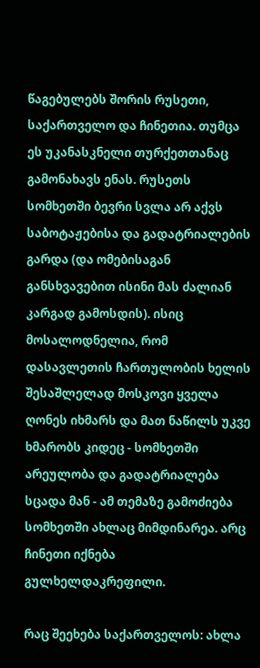წაგებულებს შორის რუსეთი, საქართველო და ჩინეთია. თუმცა ეს უკანასკნელი თურქეთთანაც გამონახავს ენას. რუსეთს სომხეთში ბევრი სვლა არ აქვს საბოტაჟებისა და გადატრიალების გარდა (და ომებისაგან განსხვავებით ისინი მას ძალიან კარგად გამოსდის). ისიც მოსალოდნელია, რომ დასავლეთის ჩართულობის ხელის შესაშლელად მოსკოვი ყველა ღონეს იხმარს და მათ ნაწილს უკვე ხმარობს კიდეც - სომხეთში არეულობა და გადატრიალება სცადა მან - ამ თემაზე გამოძიება სომხეთში ახლაც მიმდინარეა. არც ჩინეთი იქნება გულხელდაკრეფილი.

რაც შეეხება საქართველოს: ახლა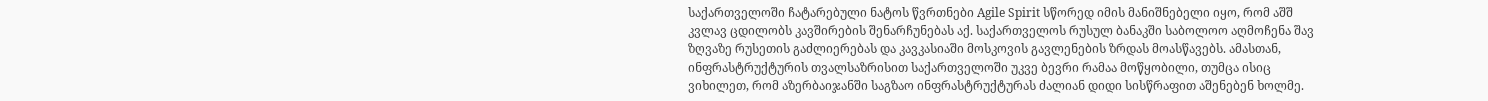საქართველოში ჩატარებული ნატოს წვრთნები Agile Spirit სწორედ იმის მანიშნებელი იყო, რომ აშშ კვლავ ცდილობს კავშირების შენარჩუნებას აქ. საქართველოს რუსულ ბანაკში საბოლოო აღმოჩენა შავ ზღვაზე რუსეთის გაძლიერებას და კავკასიაში მოსკოვის გავლენების ზრდას მოასწავებს. ამასთან, ინფრასტრუქტურის თვალსაზრისით საქართველოში უკვე ბევრი რამაა მოწყობილი, თუმცა ისიც ვიხილეთ, რომ აზერბაიჯანში საგზაო ინფრასტრუქტურას ძალიან დიდი სისწრაფით აშენებენ ხოლმე.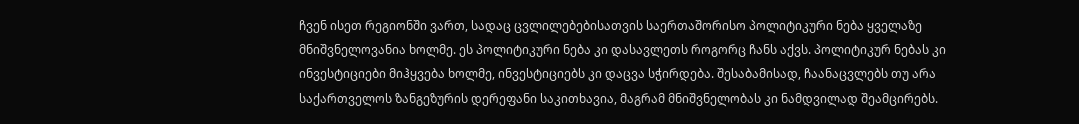ჩვენ ისეთ რეგიონში ვართ, სადაც ცვლილებებისათვის საერთაშორისო პოლიტიკური ნება ყველაზე მნიშვნელოვანია ხოლმე. ეს პოლიტიკური ნება კი დასავლეთს როგორც ჩანს აქვს. პოლიტიკურ ნებას კი ინვესტიციები მიჰყვება ხოლმე, ინვესტიციებს კი დაცვა სჭირდება. შესაბამისად, ჩაანაცვლებს თუ არა საქართველოს ზანგეზურის დერეფანი საკითხავია, მაგრამ მნიშვნელობას კი ნამდვილად შეამცირებს.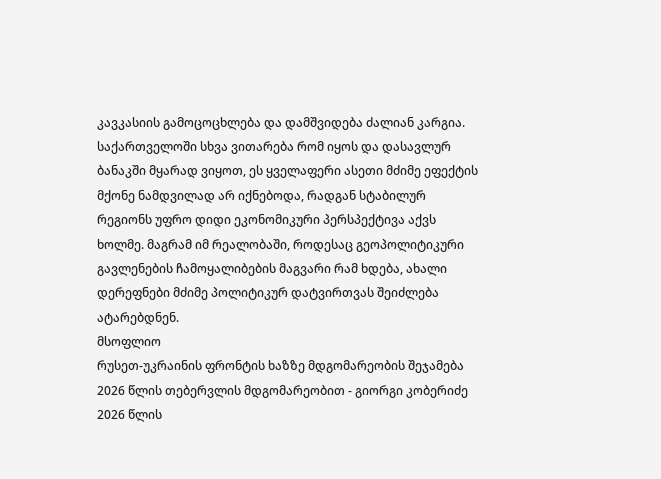კავკასიის გამოცოცხლება და დამშვიდება ძალიან კარგია. საქართველოში სხვა ვითარება რომ იყოს და დასავლურ ბანაკში მყარად ვიყოთ, ეს ყველაფერი ასეთი მძიმე ეფექტის მქონე ნამდვილად არ იქნებოდა, რადგან სტაბილურ რეგიონს უფრო დიდი ეკონომიკური პერსპექტივა აქვს ხოლმე. მაგრამ იმ რეალობაში, როდესაც გეოპოლიტიკური გავლენების ჩამოყალიბების მაგვარი რამ ხდება, ახალი დერეფნები მძიმე პოლიტიკურ დატვირთვას შეიძლება ატარებდნენ.
მსოფლიო
რუსეთ-უკრაინის ფრონტის ხაზზე მდგომარეობის შეჯამება 2026 წლის თებერვლის მდგომარეობით - გიორგი კობერიძე
2026 წლის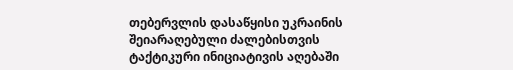თებერვლის დასაწყისი უკრაინის შეიარაღებული ძალებისთვის ტაქტიკური ინიციატივის აღებაში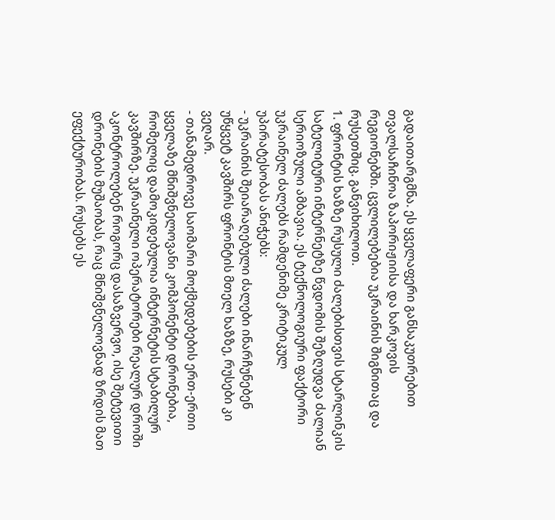გადაითარგმნა. ეს ყველაფერი განსაკუთრებით თვალსაჩინოა ზაპორიჟიისა და ხარკოვის რეგიონებში. ცვლილებებია უკრაინის შიგნითაც და რუსეთშიც. განვიხილოთ.
1. ფრონტის ხაზზე რუსული ძალებისთვის სტარლინკის სატელიტური ინტერნეტზე წვდომის შეზღუდვა ძალიან სერიოზული ამბავია. ეს ტექნოლოგიური ფაქტორი უკრაინელ ძალებს რამდენიმე კრიტიკულ უპირატესობას ანიჭებს:
- უკრაინის შეიარაღებული ძალები ინარჩუნებენ უწყვეტ კავშირს ფრონტის მთელ ხაზზე, რუსები კი ვეღარ.
- თანამედროვე საომარი მოქმედებების ერთ-ერთი ყველაზე მნიშვნელოვანი კომპონენტი დრონებია, რომელიც დამოკიდებულია ინტერნეტის სტაბილურ კავშირზე. უკრაინელი ოპერატორები რეალურ დროში აკონტროლებენ როგორც დასაზვერვო, ისე შეტევითი დრონების მუშაობას, რაც მნიშვნელოვნად ზრდის მათ ეფექტურობას. რუსებს ეს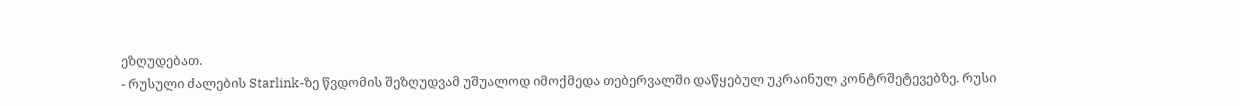ეზღუდებათ.
- რუსული ძალების Starlink-ზე წვდომის შეზღუდვამ უშუალოდ იმოქმედა თებერვალში დაწყებულ უკრაინულ კონტრშეტევებზე. რუსი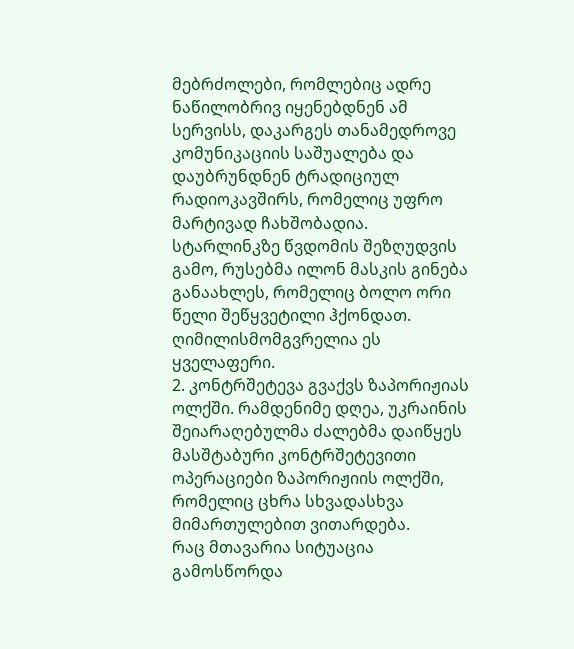მებრძოლები, რომლებიც ადრე ნაწილობრივ იყენებდნენ ამ სერვისს, დაკარგეს თანამედროვე კომუნიკაციის საშუალება და დაუბრუნდნენ ტრადიციულ რადიოკავშირს, რომელიც უფრო მარტივად ჩახშობადია.
სტარლინკზე წვდომის შეზღუდვის გამო, რუსებმა ილონ მასკის გინება განაახლეს, რომელიც ბოლო ორი წელი შეწყვეტილი ჰქონდათ. ღიმილისმომგვრელია ეს ყველაფერი.
2. კონტრშეტევა გვაქვს ზაპორიჟიას ოლქში. რამდენიმე დღეა, უკრაინის შეიარაღებულმა ძალებმა დაიწყეს მასშტაბური კონტრშეტევითი ოპერაციები ზაპორიჟიის ოლქში, რომელიც ცხრა სხვადასხვა მიმართულებით ვითარდება.
რაც მთავარია სიტუაცია გამოსწორდა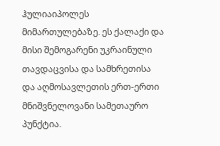ჰულიაიპოლეს მიმართულებაზე. ეს ქალაქი და მისი შემოგარენი უკრაინული თავდაცვისა და სამხრეთისა და აღმოსავლეთის ერთ-ერთი მნიშვნელოვანი სამეთაურო პუნქტია.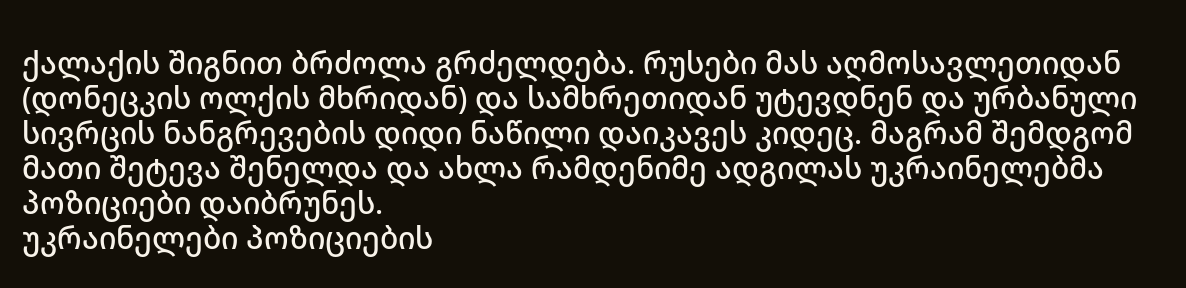ქალაქის შიგნით ბრძოლა გრძელდება. რუსები მას აღმოსავლეთიდან (დონეცკის ოლქის მხრიდან) და სამხრეთიდან უტევდნენ და ურბანული სივრცის ნანგრევების დიდი ნაწილი დაიკავეს კიდეც. მაგრამ შემდგომ მათი შეტევა შენელდა და ახლა რამდენიმე ადგილას უკრაინელებმა პოზიციები დაიბრუნეს.
უკრაინელები პოზიციების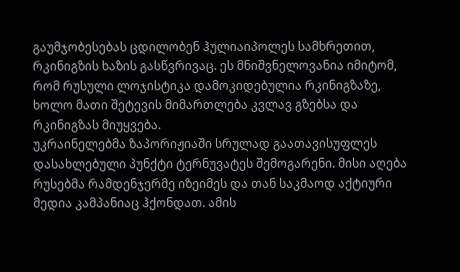გაუმჯობესებას ცდილობენ ჰულიაიპოლეს სამხრეთით, რკინიგზის ხაზის გასწვრივაც. ეს მნიშვნელოვანია იმიტომ, რომ რუსული ლოჯისტიკა დამოკიდებულია რკინიგზაზე, ხოლო მათი შეტევის მიმართლება კვლავ გზებსა და რკინიგზას მიუყვება.
უკრაინელებმა ზაპორიჟიაში სრულად გაათავისუფლეს დასახლებული პუნქტი ტერნუვატეს შემოგარენი. მისი აღება რუსებმა რამდენჯერმე იზეიმეს და თან საკმაოდ აქტიური მედია კამპანიაც ჰქონდათ. ამის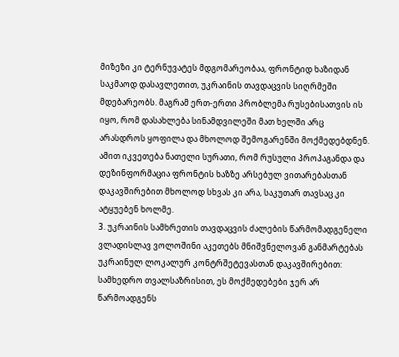მიზეზი კი ტერნუვატეს მდგომარეობაა, ფრონტიდ ხაზიდან საკმაოდ დასავლეთით, უკრაინის თავდაცვის სიღრმეში მდებარეობს. მაგრამ ერთ-ერთი პრობლემა რუსებისათვის ის იყო, რომ დასახლება სინამდვილეში მათ ხელში არც არასდროს ყოფილა და მხოლოდ შემოგარენში მოქმედებდნენ.
ამით იკვეთება ნათელი სურათი, რომ რუსული პროპაგანდა და დეზინფორმაცია ფრონტის ხაზზე არსებულ ვითარებასთან დაკავშირებით მხოლოდ სხვას კი არა, საკუთარ თავსაც კი ატყუებენ ხოლმე.
3. უკრაინის სამხრეთის თავდაცვის ძალების წარმომადგენელი ვლადისლავ ვოლოშინი აკეთებს მნიშვნელოვან განმარტებას უკრაინულ ლოკალურ კონტრშეტევასთან დაკავშირებით: სამხედრო თვალსაზრისით, ეს მოქმედებები ჯერ არ წარმოადგენს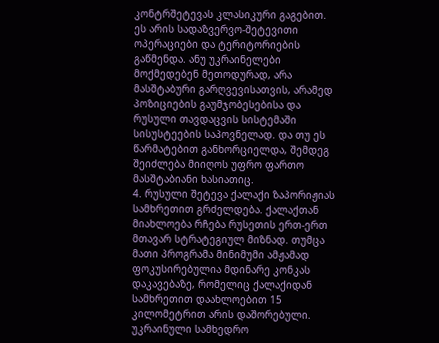კონტრშეტევას კლასიკური გაგებით. ეს არის სადაზვერვო-შეტევითი ოპერაციები და ტერიტორიების გაწმენდა. ანუ უკრაინელები მოქმედებენ მეთოდურად, არა მასშტაბური გარღვევისათვის, არამედ პოზიციების გაუმჯობესებისა და რუსული თავდაცვის სისტემაში სისუსტეების საპოვნელად. და თუ ეს წარმატებით განხორციელდა, შემდეგ შეიძლება მიიღოს უფრო ფართო მასშტაბიანი ხასიათიც.
4. რუსული შეტევა ქალაქი ზაპორიჟიას სამხრეთით გრძელდება. ქალაქთან მიახლოება რჩება რუსეთის ერთ-ერთ მთავარ სტრატეგიულ მიზნად. თუმცა მათი პროგრამა მინიმუმი ამჟამად ფოკუსირებულია მდინარე კონკას დაკავებაზე, რომელიც ქალაქიდან სამხრეთით დაახლოებით 15 კილომეტრით არის დაშორებული.
უკრაინული სამხედრო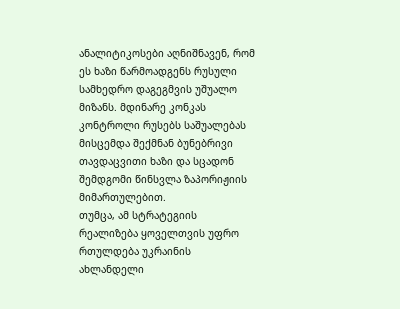ანალიტიკოსები აღნიშნავენ, რომ ეს ხაზი წარმოადგენს რუსული სამხედრო დაგეგმვის უშუალო მიზანს. მდინარე კონკას კონტროლი რუსებს საშუალებას მისცემდა შექმნან ბუნებრივი თავდაცვითი ხაზი და სცადონ შემდგომი წინსვლა ზაპორიჟიის მიმართულებით.
თუმცა, ამ სტრატეგიის რეალიზება ყოველთვის უფრო რთულდება უკრაინის ახლანდელი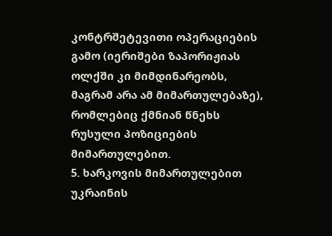კონტრშეტევითი ოპერაციების გამო (იერიშები ზაპორიჟიას ოლქში კი მიმდინარეობს, მაგრამ არა ამ მიმართულებაზე), რომლებიც ქმნიან წნეხს რუსული პოზიციების მიმართულებით.
5. ხარკოვის მიმართულებით უკრაინის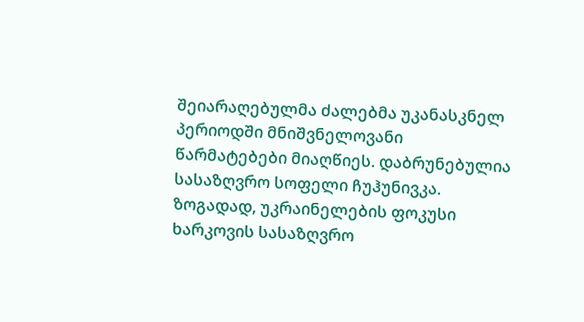შეიარაღებულმა ძალებმა უკანასკნელ პერიოდში მნიშვნელოვანი წარმატებები მიაღწიეს. დაბრუნებულია სასაზღვრო სოფელი ჩუჰუნივკა. ზოგადად, უკრაინელების ფოკუსი ხარკოვის სასაზღვრო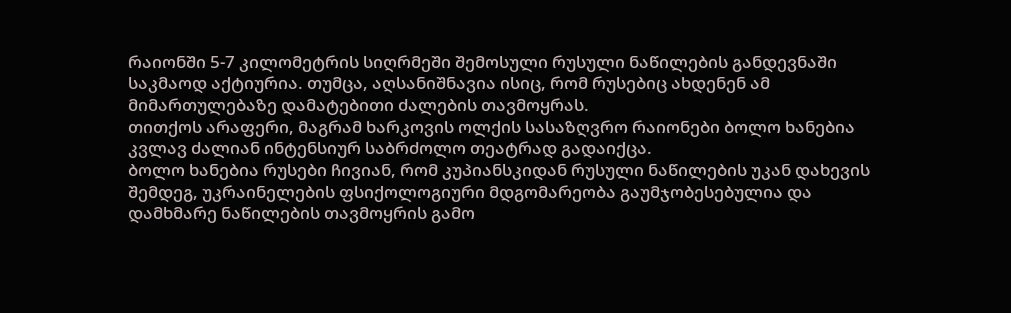რაიონში 5-7 კილომეტრის სიღრმეში შემოსული რუსული ნაწილების განდევნაში საკმაოდ აქტიურია. თუმცა, აღსანიშნავია ისიც, რომ რუსებიც ახდენენ ამ მიმართულებაზე დამატებითი ძალების თავმოყრას.
თითქოს არაფერი, მაგრამ ხარკოვის ოლქის სასაზღვრო რაიონები ბოლო ხანებია კვლავ ძალიან ინტენსიურ საბრძოლო თეატრად გადაიქცა.
ბოლო ხანებია რუსები ჩივიან, რომ კუპიანსკიდან რუსული ნაწილების უკან დახევის შემდეგ, უკრაინელების ფსიქოლოგიური მდგომარეობა გაუმჯობესებულია და დამხმარე ნაწილების თავმოყრის გამო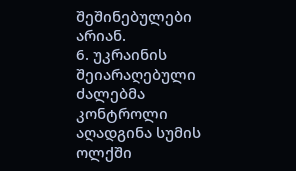შეშინებულები არიან.
6. უკრაინის შეიარაღებული ძალებმა კონტროლი აღადგინა სუმის ოლქში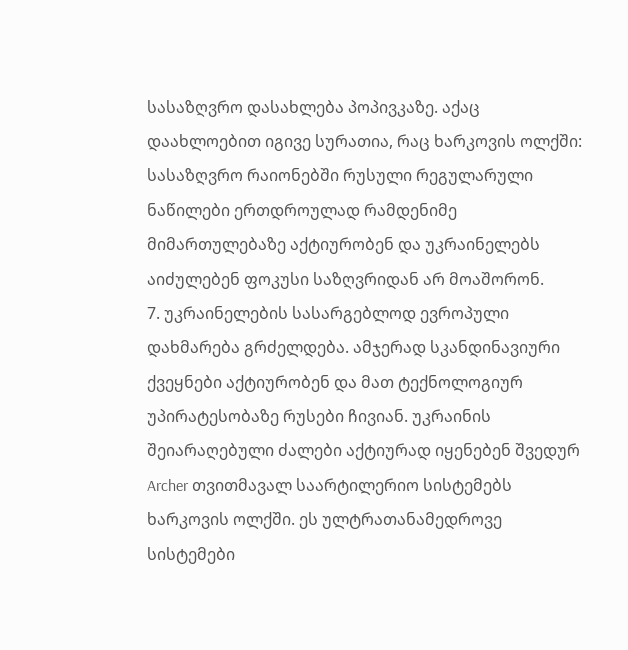სასაზღვრო დასახლება პოპივკაზე. აქაც დაახლოებით იგივე სურათია, რაც ხარკოვის ოლქში: სასაზღვრო რაიონებში რუსული რეგულარული ნაწილები ერთდროულად რამდენიმე მიმართულებაზე აქტიურობენ და უკრაინელებს აიძულებენ ფოკუსი საზღვრიდან არ მოაშორონ.
7. უკრაინელების სასარგებლოდ ევროპული დახმარება გრძელდება. ამჯერად სკანდინავიური ქვეყნები აქტიურობენ და მათ ტექნოლოგიურ უპირატესობაზე რუსები ჩივიან. უკრაინის შეიარაღებული ძალები აქტიურად იყენებენ შვედურ Archer თვითმავალ საარტილერიო სისტემებს ხარკოვის ოლქში. ეს ულტრათანამედროვე სისტემები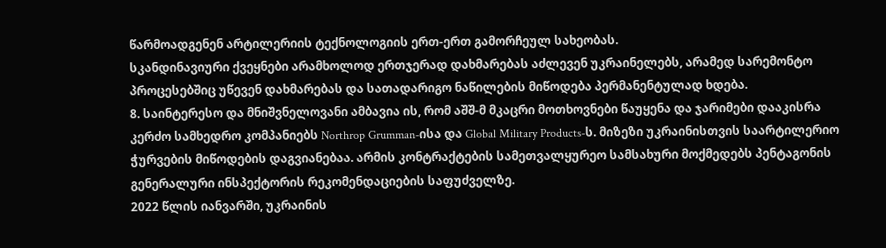წარმოადგენენ არტილერიის ტექნოლოგიის ერთ-ერთ გამორჩეულ სახეობას.
სკანდინავიური ქვეყნები არამხოლოდ ერთჯერად დახმარებას აძლევენ უკრაინელებს, არამედ სარემონტო პროცესებშიც უწევენ დახმარებას და სათადარიგო ნაწილების მიწოდება პერმანენტულად ხდება.
8. საინტერესო და მნიშვნელოვანი ამბავია ის, რომ აშშ-მ მკაცრი მოთხოვნები წაუყენა და ჯარიმები დააკისრა კერძო სამხედრო კომპანიებს Northrop Grumman-ისა და Global Military Products-ს. მიზეზი უკრაინისთვის საარტილერიო ჭურვების მიწოდების დაგვიანებაა. არმის კონტრაქტების სამეთვალყურეო სამსახური მოქმედებს პენტაგონის გენერალური ინსპექტორის რეკომენდაციების საფუძველზე.
2022 წლის იანვარში, უკრაინის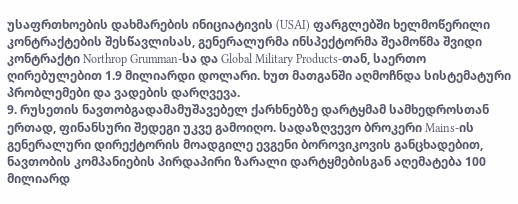უსაფრთხოების დახმარების ინიციატივის (USAI) ფარგლებში ხელმოწერილი კონტრაქტების შესწავლისას, გენერალურმა ინსპექტორმა შეამოწმა შვიდი კონტრაქტი Northrop Grumman-სა და Global Military Products-თან, საერთო ღირებულებით 1.9 მილიარდი დოლარი. ხუთ მათგანში აღმოჩნდა სისტემატური პრობლემები და ვადების დარღვევა.
9. რუსეთის ნავთობგადამამუშავებელ ქარხნებზე დარტყმამ სამხედროსთან ერთად, ფინანსური შედეგი უკვე გამოიღო. სადაზღვევო ბროკერი Mains-ის გენერალური დირექტორის მოადგილე ევგენი ბოროვიკოვის განცხადებით, ნავთობის კომპანიების პირდაპირი ზარალი დარტყმებისგან აღემატება 100 მილიარდ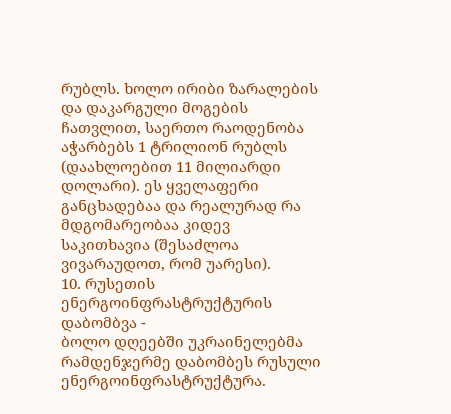რუბლს. ხოლო ირიბი ზარალების და დაკარგული მოგების ჩათვლით, საერთო რაოდენობა აჭარბებს 1 ტრილიონ რუბლს (დაახლოებით 11 მილიარდი დოლარი). ეს ყველაფერი განცხადებაა და რეალურად რა მდგომარეობაა კიდევ საკითხავია (შესაძლოა ვივარაუდოთ, რომ უარესი).
10. რუსეთის ენერგოინფრასტრუქტურის დაბომბვა -
ბოლო დღეებში უკრაინელებმა რამდენჯერმე დაბომბეს რუსული ენერგოინფრასტრუქტურა.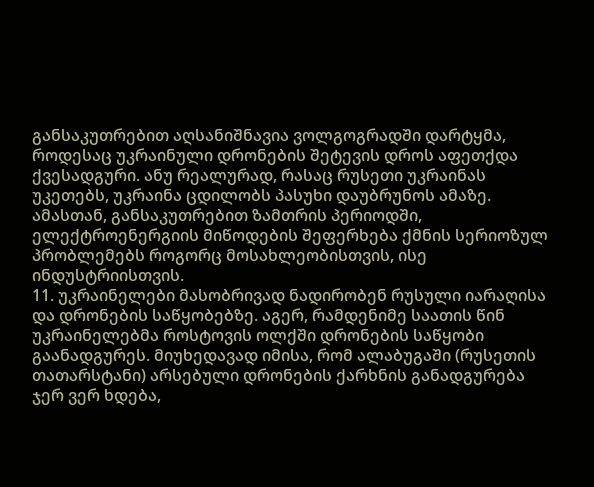განსაკუთრებით აღსანიშნავია ვოლგოგრადში დარტყმა, როდესაც უკრაინული დრონების შეტევის დროს აფეთქდა ქვესადგური. ანუ რეალურად, რასაც რუსეთი უკრაინას უკეთებს, უკრაინა ცდილობს პასუხი დაუბრუნოს ამაზე. ამასთან, განსაკუთრებით ზამთრის პერიოდში, ელექტროენერგიის მიწოდების შეფერხება ქმნის სერიოზულ პრობლემებს როგორც მოსახლეობისთვის, ისე ინდუსტრიისთვის.
11. უკრაინელები მასობრივად ნადირობენ რუსული იარაღისა და დრონების საწყობებზე. აგერ, რამდენიმე საათის წინ უკრაინელებმა როსტოვის ოლქში დრონების საწყობი გაანადგურეს. მიუხედავად იმისა, რომ ალაბუგაში (რუსეთის თათარსტანი) არსებული დრონების ქარხნის განადგურება ჯერ ვერ ხდება,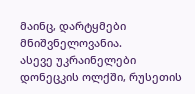მაინც, დარტყმები მნიშვნელოვანია.
ასევე უკრაინელები დონეცკის ოლქში, რუსეთის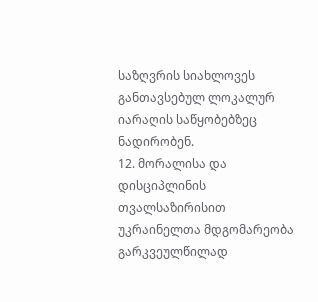საზღვრის სიახლოვეს განთავსებულ ლოკალურ იარაღის საწყობებზეც ნადირობენ.
12. მორალისა და დისციპლინის თვალსაზირისით უკრაინელთა მდგომარეობა გარკვეულწილად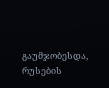გაუმჯობესდა, რუსების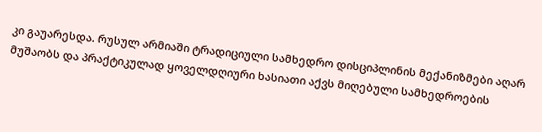კი გაუარესდა. რუსულ არმიაში ტრადიციული სამხედრო დისციპლინის მექანიზმები აღარ მუშაობს და პრაქტიკულად ყოველდღიური ხასიათი აქვს მიღებული სამხედროების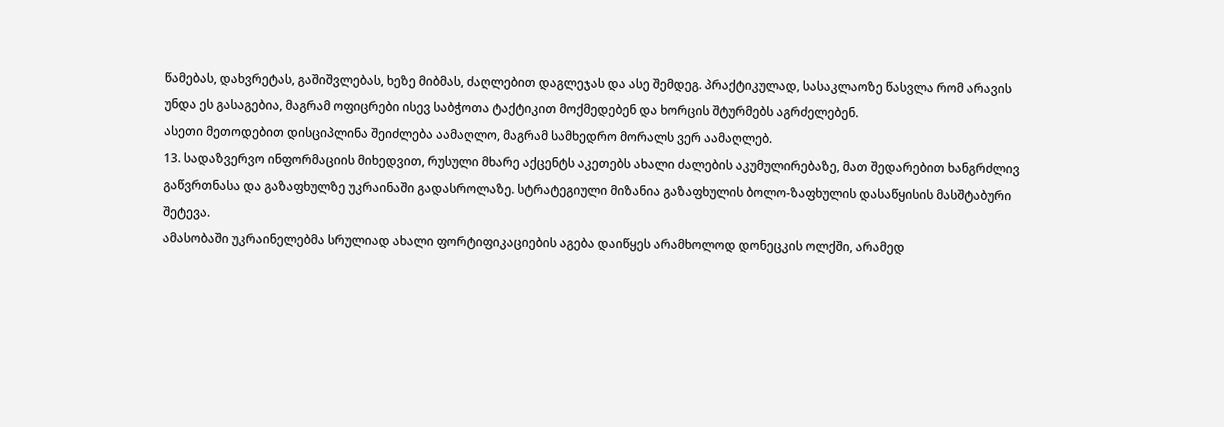წამებას, დახვრეტას, გაშიშვლებას, ხეზე მიბმას, ძაღლებით დაგლეჯას და ასე შემდეგ. პრაქტიკულად, სასაკლაოზე წასვლა რომ არავის უნდა ეს გასაგებია, მაგრამ ოფიცრები ისევ საბჭოთა ტაქტიკით მოქმედებენ და ხორცის შტურმებს აგრძელებენ.
ასეთი მეთოდებით დისციპლინა შეიძლება აამაღლო, მაგრამ სამხედრო მორალს ვერ აამაღლებ.
13. სადაზვერვო ინფორმაციის მიხედვით, რუსული მხარე აქცენტს აკეთებს ახალი ძალების აკუმულირებაზე, მათ შედარებით ხანგრძლივ გაწვრთნასა და გაზაფხულზე უკრაინაში გადასროლაზე. სტრატეგიული მიზანია გაზაფხულის ბოლო-ზაფხულის დასაწყისის მასშტაბური შეტევა.
ამასობაში უკრაინელებმა სრულიად ახალი ფორტიფიკაციების აგება დაიწყეს არამხოლოდ დონეცკის ოლქში, არამედ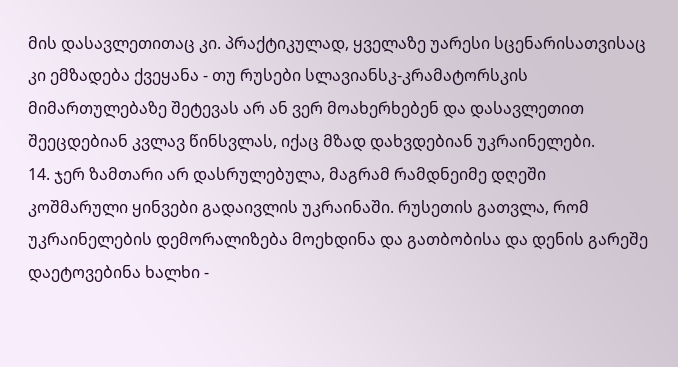მის დასავლეთითაც კი. პრაქტიკულად, ყველაზე უარესი სცენარისათვისაც კი ემზადება ქვეყანა - თუ რუსები სლავიანსკ-კრამატორსკის მიმართულებაზე შეტევას არ ან ვერ მოახერხებენ და დასავლეთით შეეცდებიან კვლავ წინსვლას, იქაც მზად დახვდებიან უკრაინელები.
14. ჯერ ზამთარი არ დასრულებულა, მაგრამ რამდნეიმე დღეში კოშმარული ყინვები გადაივლის უკრაინაში. რუსეთის გათვლა, რომ უკრაინელების დემორალიზება მოეხდინა და გათბობისა და დენის გარეშე დაეტოვებინა ხალხი -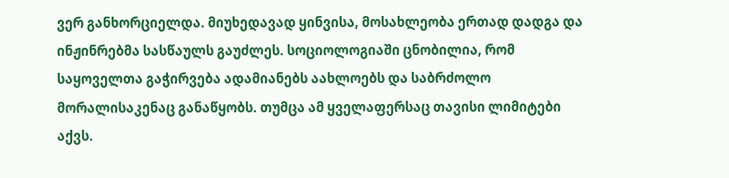ვერ განხორციელდა. მიუხედავად ყინვისა, მოსახლეობა ერთად დადგა და ინჟინრებმა სასწაულს გაუძლეს. სოციოლოგიაში ცნობილია, რომ საყოველთა გაჭირვება ადამიანებს აახლოებს და საბრძოლო მორალისაკენაც განაწყობს. თუმცა ამ ყველაფერსაც თავისი ლიმიტები აქვს.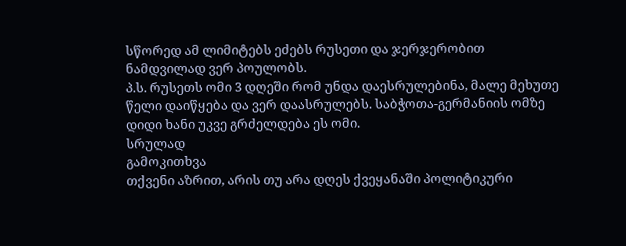სწორედ ამ ლიმიტებს ეძებს რუსეთი და ჯერჯერობით ნამდვილად ვერ პოულობს.
პ.ს. რუსეთს ომი 3 დღეში რომ უნდა დაესრულებინა, მალე მეხუთე წელი დაიწყება და ვერ დაასრულებს. საბჭოთა-გერმანიის ომზე დიდი ხანი უკვე გრძელდება ეს ომი.
სრულად
გამოკითხვა
თქვენი აზრით, არის თუ არა დღეს ქვეყანაში პოლიტიკური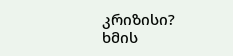კრიზისი?
ხმის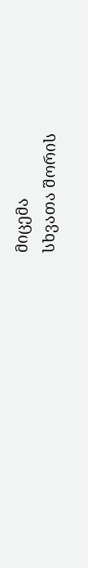მიცემა
სხვათა შორის